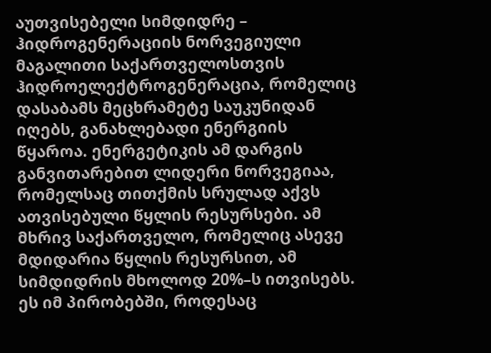აუთვისებელი სიმდიდრე – ჰიდროგენერაციის ნორვეგიული მაგალითი საქართველოსთვის
ჰიდროელექტროგენერაცია, რომელიც დასაბამს მეცხრამეტე საუკუნიდან იღებს, განახლებადი ენერგიის წყაროა. ენერგეტიკის ამ დარგის განვითარებით ლიდერი ნორვეგიაა, რომელსაც თითქმის სრულად აქვს ათვისებული წყლის რესურსები. ამ მხრივ საქართველო, რომელიც ასევე მდიდარია წყლის რესურსით, ამ სიმდიდრის მხოლოდ 20%–ს ითვისებს.
ეს იმ პირობებში, როდესაც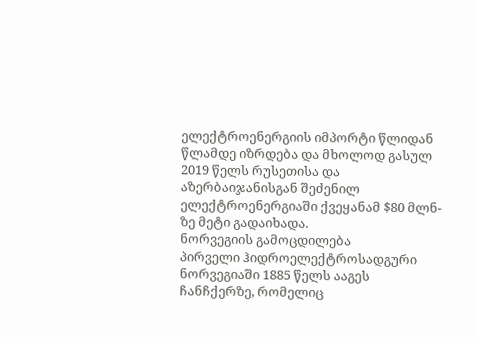ელექტროენერგიის იმპორტი წლიდან წლამდე იზრდება და მხოლოდ გასულ 2019 წელს რუსეთისა და აზერბაიჯანისგან შეძენილ ელექტროენერგიაში ქვეყანამ $80 მლნ-ზე მეტი გადაიხადა.
ნორვეგიის გამოცდილება
პირველი ჰიდროელექტროსადგური ნორვეგიაში 1885 წელს ააგეს ჩანჩქერზე, რომელიც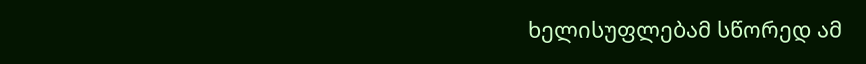ხელისუფლებამ სწორედ ამ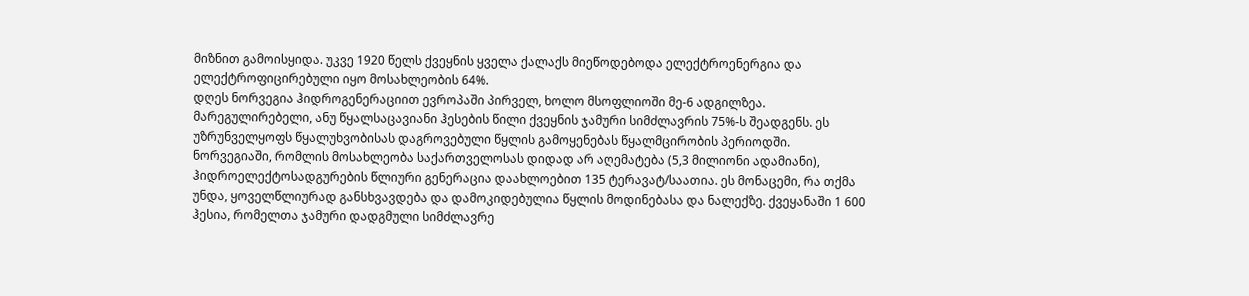მიზნით გამოისყიდა. უკვე 1920 წელს ქვეყნის ყველა ქალაქს მიეწოდებოდა ელექტროენერგია და ელექტროფიცირებული იყო მოსახლეობის 64%.
დღეს ნორვეგია ჰიდროგენერაციით ევროპაში პირველ, ხოლო მსოფლიოში მე-6 ადგილზეა. მარეგულირებელი, ანუ წყალსაცავიანი ჰესების წილი ქვეყნის ჯამური სიმძლავრის 75%-ს შეადგენს. ეს უზრუნველყოფს წყალუხვობისას დაგროვებული წყლის გამოყენებას წყალმცირობის პერიოდში.
ნორვეგიაში, რომლის მოსახლეობა საქართველოსას დიდად არ აღემატება (5,3 მილიონი ადამიანი), ჰიდროელექტოსადგურების წლიური გენერაცია დაახლოებით 135 ტერავატ/საათია. ეს მონაცემი, რა თქმა უნდა, ყოველწლიურად განსხვავდება და დამოკიდებულია წყლის მოდინებასა და ნალექზე. ქვეყანაში 1 600 ჰესია, რომელთა ჯამური დადგმული სიმძლავრე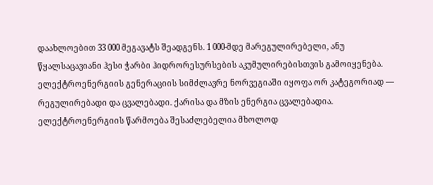დაახლოებით 33 000 მეგავატს შეადგენს. 1 000-მდე მარეგულირებელი, ანუ წყალსაცავიანი ჰესი ჭარბი ჰიდრორესურსების აკუმულირებისთვის გამოიყენება.
ელექტროენერგიის გენერაციის სიმძლავრე ნორვეგიაში იყოფა ორ კატეგორიად — რეგულირებადი და ცვალებადი. ქარისა და მზის ენერგია ცვალებადია. ელექტროენერგიის წარმოება შესაძლებელია მხოლოდ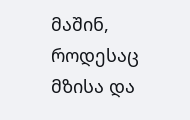მაშინ, როდესაც მზისა და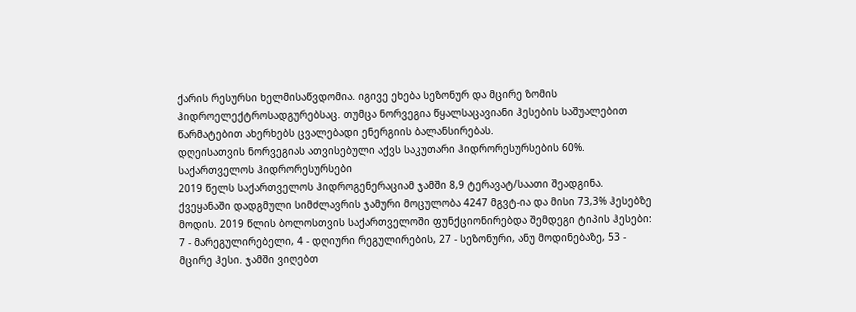ქარის რესურსი ხელმისაწვდომია. იგივე ეხება სეზონურ და მცირე ზომის ჰიდროელექტროსადგურებსაც. თუმცა ნორვეგია წყალსაცავიანი ჰესების საშუალებით წარმატებით ახერხებს ცვალებადი ენერგიის ბალანსირებას.
დღეისათვის ნორვეგიას ათვისებული აქვს საკუთარი ჰიდრორესურსების 60%.
საქართველოს ჰიდრორესურსები
2019 წელს საქართველოს ჰიდროგენერაციამ ჯამში 8,9 ტერავატ/საათი შეადგინა. ქვეყანაში დადგმული სიმძლავრის ჯამური მოცულობა 4247 მგვტ-ია და მისი 73,3% ჰესებზე მოდის. 2019 წლის ბოლოსთვის საქართველოში ფუნქციონირებდა შემდეგი ტიპის ჰესები: 7 - მარეგულირებელი, 4 - დღიური რეგულირების, 27 - სეზონური, ანუ მოდინებაზე, 53 - მცირე ჰესი. ჯამში ვიღებთ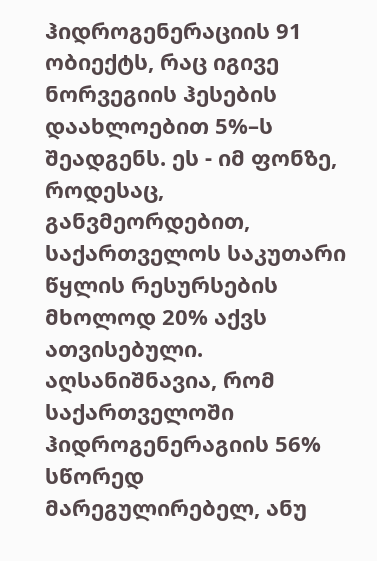ჰიდროგენერაციის 91 ობიექტს, რაც იგივე ნორვეგიის ჰესების დაახლოებით 5%–ს შეადგენს. ეს - იმ ფონზე, როდესაც, განვმეორდებით, საქართველოს საკუთარი წყლის რესურსების მხოლოდ 20% აქვს ათვისებული.
აღსანიშნავია, რომ საქართველოში ჰიდროგენერაგიის 56% სწორედ მარეგულირებელ, ანუ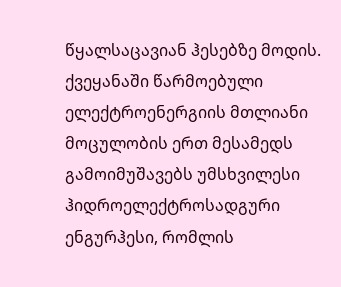წყალსაცავიან ჰესებზე მოდის.
ქვეყანაში წარმოებული ელექტროენერგიის მთლიანი მოცულობის ერთ მესამედს გამოიმუშავებს უმსხვილესი ჰიდროელექტროსადგური ენგურჰესი, რომლის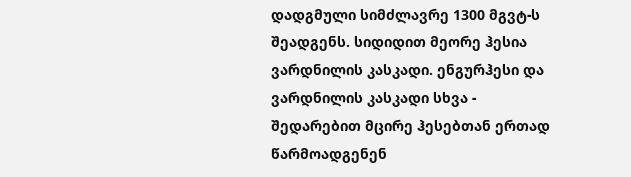დადგმული სიმძლავრე 1300 მგვტ-ს შეადგენს. სიდიდით მეორე ჰესია ვარდნილის კასკადი. ენგურჰესი და ვარდნილის კასკადი სხვა - შედარებით მცირე ჰესებთან ერთად წარმოადგენენ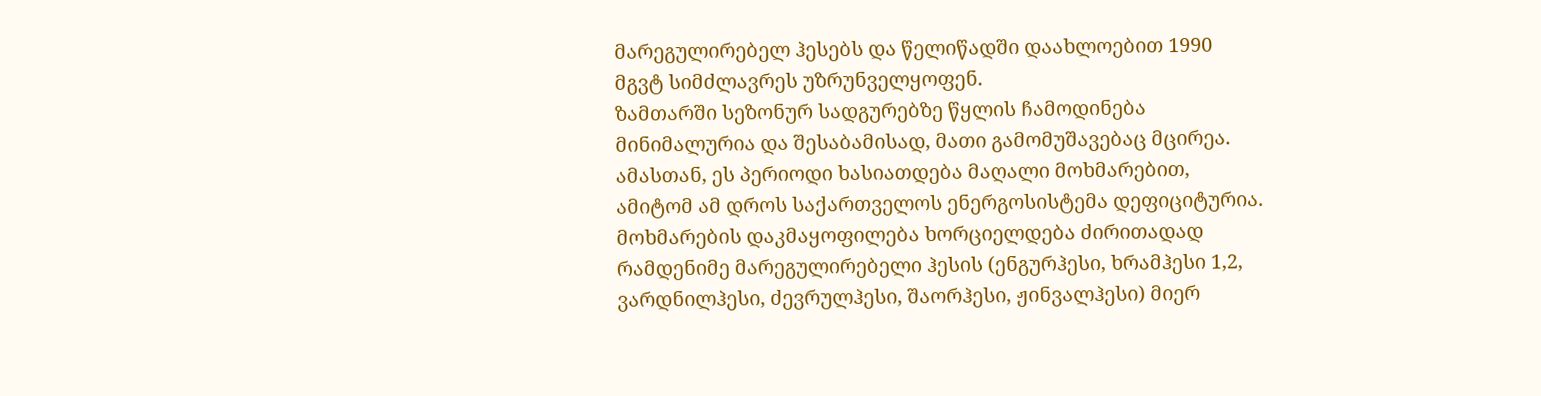მარეგულირებელ ჰესებს და წელიწადში დაახლოებით 1990 მგვტ სიმძლავრეს უზრუნველყოფენ.
ზამთარში სეზონურ სადგურებზე წყლის ჩამოდინება მინიმალურია და შესაბამისად, მათი გამომუშავებაც მცირეა. ამასთან, ეს პერიოდი ხასიათდება მაღალი მოხმარებით, ამიტომ ამ დროს საქართველოს ენერგოსისტემა დეფიციტურია. მოხმარების დაკმაყოფილება ხორციელდება ძირითადად რამდენიმე მარეგულირებელი ჰესის (ენგურჰესი, ხრამჰესი 1,2, ვარდნილჰესი, ძევრულჰესი, შაორჰესი, ჟინვალჰესი) მიერ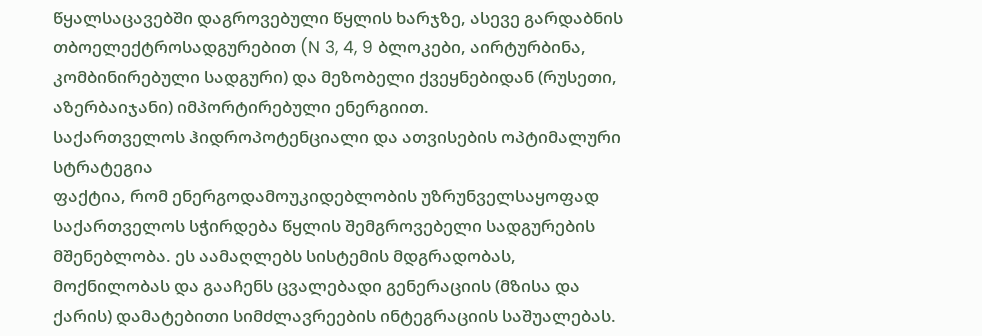წყალსაცავებში დაგროვებული წყლის ხარჯზე, ასევე გარდაბნის თბოელექტროსადგურებით (N 3, 4, 9 ბლოკები, აირტურბინა, კომბინირებული სადგური) და მეზობელი ქვეყნებიდან (რუსეთი, აზერბაიჯანი) იმპორტირებული ენერგიით.
საქართველოს ჰიდროპოტენციალი და ათვისების ოპტიმალური სტრატეგია
ფაქტია, რომ ენერგოდამოუკიდებლობის უზრუნველსაყოფად საქართველოს სჭირდება წყლის შემგროვებელი სადგურების მშენებლობა. ეს აამაღლებს სისტემის მდგრადობას, მოქნილობას და გააჩენს ცვალებადი გენერაციის (მზისა და ქარის) დამატებითი სიმძლავრეების ინტეგრაციის საშუალებას.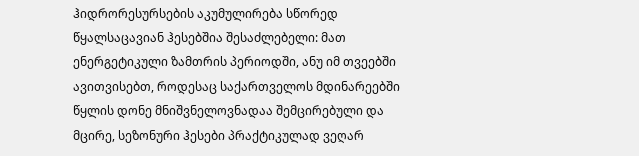ჰიდრორესურსების აკუმულირება სწორედ წყალსაცავიან ჰესებშია შესაძლებელი: მათ ენერგეტიკული ზამთრის პერიოდში, ანუ იმ თვეებში ავითვისებთ, როდესაც საქართველოს მდინარეებში წყლის დონე მნიშვნელოვნადაა შემცირებული და მცირე, სეზონური ჰესები პრაქტიკულად ვეღარ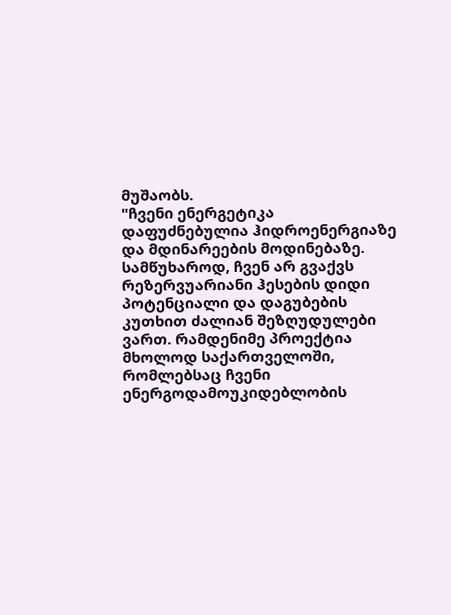მუშაობს.
"ჩვენი ენერგეტიკა დაფუძნებულია ჰიდროენერგიაზე და მდინარეების მოდინებაზე. სამწუხაროდ, ჩვენ არ გვაქვს რეზერვუარიანი ჰესების დიდი პოტენციალი და დაგუბების კუთხით ძალიან შეზღუდულები ვართ. რამდენიმე პროექტია მხოლოდ საქართველოში, რომლებსაც ჩვენი ენერგოდამოუკიდებლობის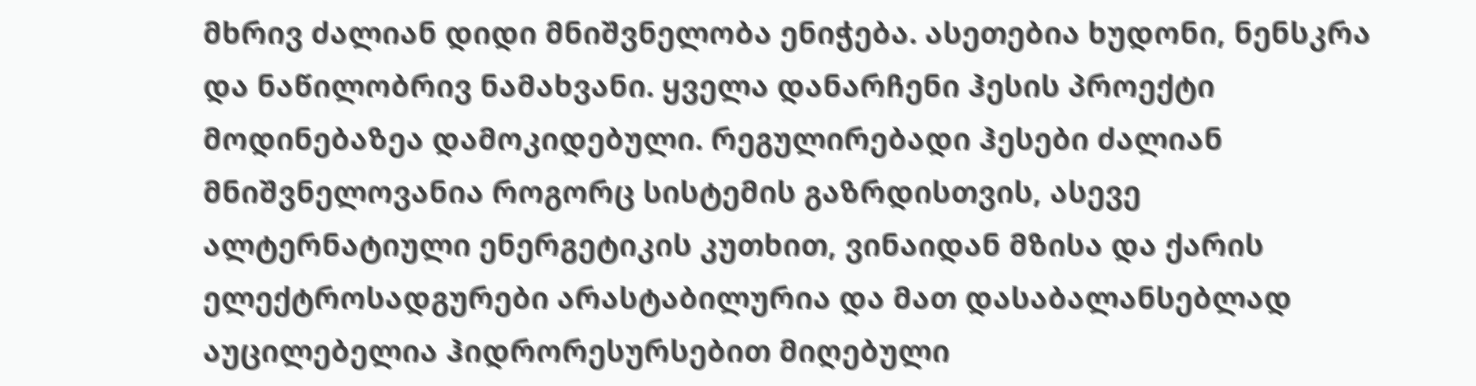მხრივ ძალიან დიდი მნიშვნელობა ენიჭება. ასეთებია ხუდონი, ნენსკრა და ნაწილობრივ ნამახვანი. ყველა დანარჩენი ჰესის პროექტი მოდინებაზეა დამოკიდებული. რეგულირებადი ჰესები ძალიან მნიშვნელოვანია როგორც სისტემის გაზრდისთვის, ასევე ალტერნატიული ენერგეტიკის კუთხით, ვინაიდან მზისა და ქარის ელექტროსადგურები არასტაბილურია და მათ დასაბალანსებლად აუცილებელია ჰიდრორესურსებით მიღებული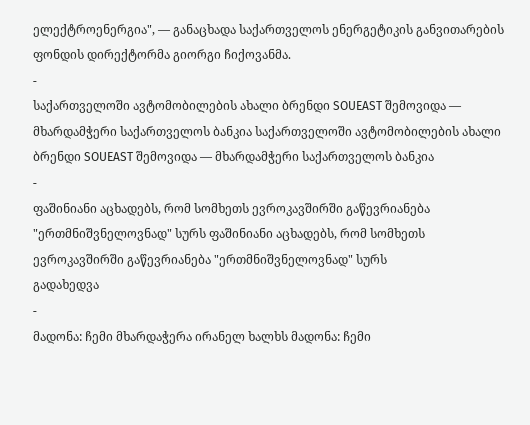ელექტროენერგია", — განაცხადა საქართველოს ენერგეტიკის განვითარების ფონდის დირექტორმა გიორგი ჩიქოვანმა.
-
საქართველოში ავტომობილების ახალი ბრენდი SOUEAST შემოვიდა — მხარდამჭერი საქართველოს ბანკია საქართველოში ავტომობილების ახალი ბრენდი SOUEAST შემოვიდა — მხარდამჭერი საქართველოს ბანკია
-
ფაშინიანი აცხადებს, რომ სომხეთს ევროკავშირში გაწევრიანება "ერთმნიშვნელოვნად" სურს ფაშინიანი აცხადებს, რომ სომხეთს ევროკავშირში გაწევრიანება "ერთმნიშვნელოვნად" სურს
გადახედვა
-
მადონა: ჩემი მხარდაჭერა ირანელ ხალხს მადონა: ჩემი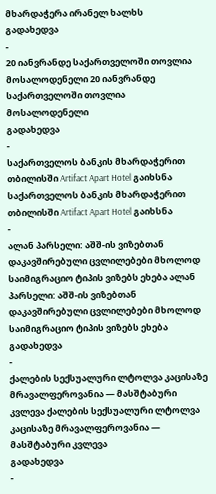მხარდაჭერა ირანელ ხალხს
გადახედვა
-
20 იანვრანდე საქართველოში თოვლია მოსალოდენელი 20 იანვრანდე საქართველოში თოვლია მოსალოდენელი
გადახედვა
-
საქართველოს ბანკის მხარდაჭერით თბილისში Artifact Apart Hotel გაიხსნა საქართველოს ბანკის მხარდაჭერით თბილისში Artifact Apart Hotel გაიხსნა
-
ალან პარსელი: აშშ-ის ვიზებთან დაკავშირებული ცვლილებები მხოლოდ საიმიგრაციო ტიპის ვიზებს ეხება ალან პარსელი: აშშ-ის ვიზებთან დაკავშირებული ცვლილებები მხოლოდ საიმიგრაციო ტიპის ვიზებს ეხება
გადახედვა
-
ქალების სექსუალური ლტოლვა კაცისაზე მრავალფეროვანია — მასშტაბური კვლევა ქალების სექსუალური ლტოლვა კაცისაზე მრავალფეროვანია — მასშტაბური კვლევა
გადახედვა
-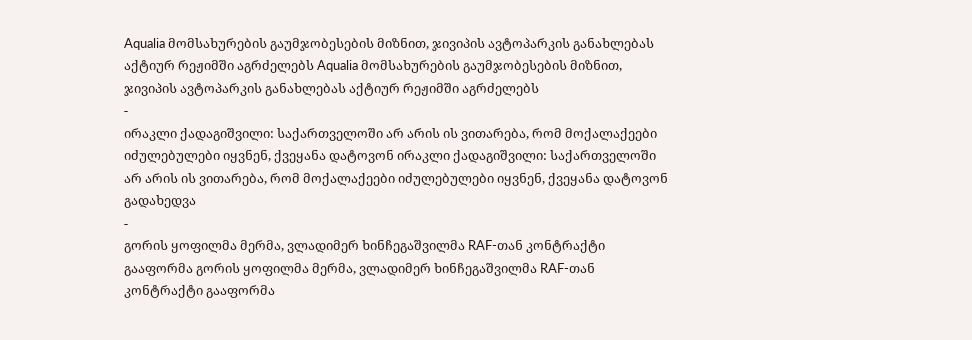Aqualia მომსახურების გაუმჯობესების მიზნით, ჯივიპის ავტოპარკის განახლებას აქტიურ რეჟიმში აგრძელებს Aqualia მომსახურების გაუმჯობესების მიზნით, ჯივიპის ავტოპარკის განახლებას აქტიურ რეჟიმში აგრძელებს
-
ირაკლი ქადაგიშვილი: საქართველოში არ არის ის ვითარება, რომ მოქალაქეები იძულებულები იყვნენ, ქვეყანა დატოვონ ირაკლი ქადაგიშვილი: საქართველოში არ არის ის ვითარება, რომ მოქალაქეები იძულებულები იყვნენ, ქვეყანა დატოვონ
გადახედვა
-
გორის ყოფილმა მერმა, ვლადიმერ ხინჩეგაშვილმა RAF-თან კონტრაქტი გააფორმა გორის ყოფილმა მერმა, ვლადიმერ ხინჩეგაშვილმა RAF-თან კონტრაქტი გააფორმა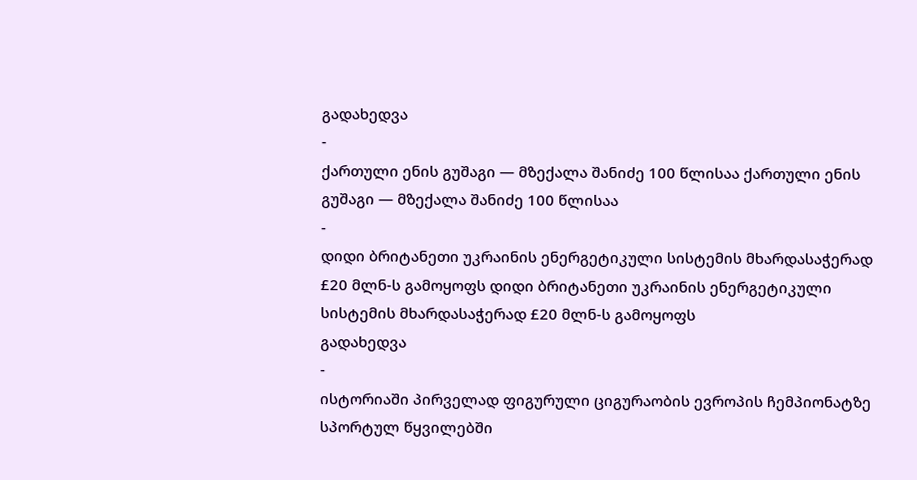გადახედვა
-
ქართული ენის გუშაგი — მზექალა შანიძე 100 წლისაა ქართული ენის გუშაგი — მზექალა შანიძე 100 წლისაა
-
დიდი ბრიტანეთი უკრაინის ენერგეტიკული სისტემის მხარდასაჭერად £20 მლნ-ს გამოყოფს დიდი ბრიტანეთი უკრაინის ენერგეტიკული სისტემის მხარდასაჭერად £20 მლნ-ს გამოყოფს
გადახედვა
-
ისტორიაში პირველად ფიგურული ციგურაობის ევროპის ჩემპიონატზე სპორტულ წყვილებში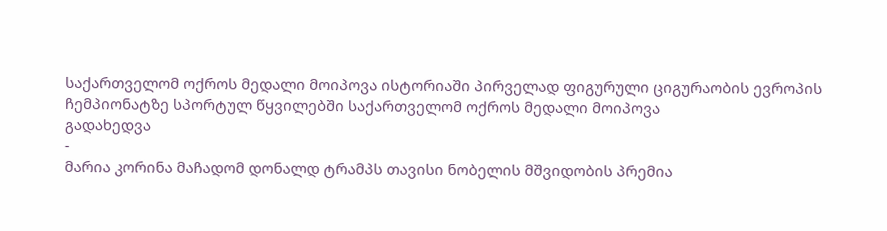საქართველომ ოქროს მედალი მოიპოვა ისტორიაში პირველად ფიგურული ციგურაობის ევროპის ჩემპიონატზე სპორტულ წყვილებში საქართველომ ოქროს მედალი მოიპოვა
გადახედვა
-
მარია კორინა მაჩადომ დონალდ ტრამპს თავისი ნობელის მშვიდობის პრემია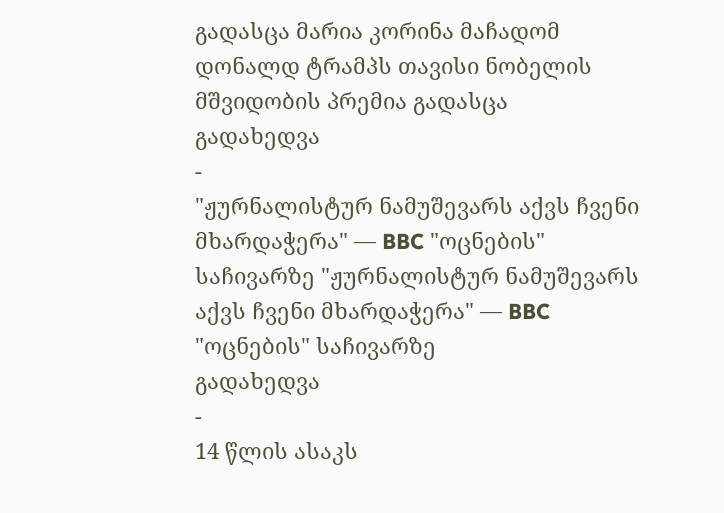გადასცა მარია კორინა მაჩადომ დონალდ ტრამპს თავისი ნობელის მშვიდობის პრემია გადასცა
გადახედვა
-
"ჟურნალისტურ ნამუშევარს აქვს ჩვენი მხარდაჭერა" — BBC "ოცნების" საჩივარზე "ჟურნალისტურ ნამუშევარს აქვს ჩვენი მხარდაჭერა" — BBC "ოცნების" საჩივარზე
გადახედვა
-
14 წლის ასაკს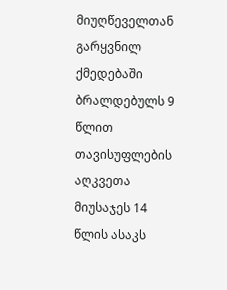მიუღწეველთან გარყვნილ ქმედებაში ბრალდებულს 9 წლით თავისუფლების აღკვეთა მიუსაჯეს 14 წლის ასაკს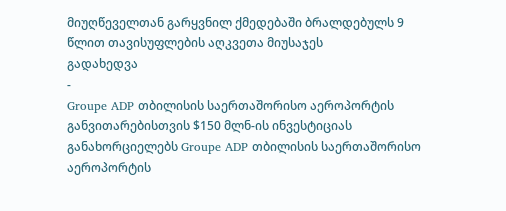მიუღწეველთან გარყვნილ ქმედებაში ბრალდებულს 9 წლით თავისუფლების აღკვეთა მიუსაჯეს
გადახედვა
-
Groupe ADP თბილისის საერთაშორისო აეროპორტის განვითარებისთვის $150 მლნ-ის ინვესტიციას განახორციელებს Groupe ADP თბილისის საერთაშორისო აეროპორტის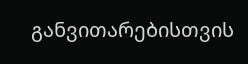განვითარებისთვის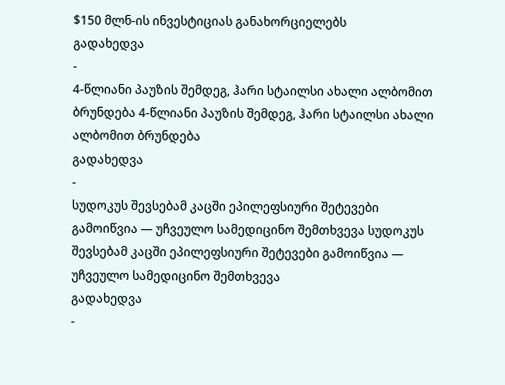$150 მლნ-ის ინვესტიციას განახორციელებს
გადახედვა
-
4-წლიანი პაუზის შემდეგ, ჰარი სტაილსი ახალი ალბომით ბრუნდება 4-წლიანი პაუზის შემდეგ, ჰარი სტაილსი ახალი ალბომით ბრუნდება
გადახედვა
-
სუდოკუს შევსებამ კაცში ეპილეფსიური შეტევები გამოიწვია — უჩვეულო სამედიცინო შემთხვევა სუდოკუს შევსებამ კაცში ეპილეფსიური შეტევები გამოიწვია — უჩვეულო სამედიცინო შემთხვევა
გადახედვა
-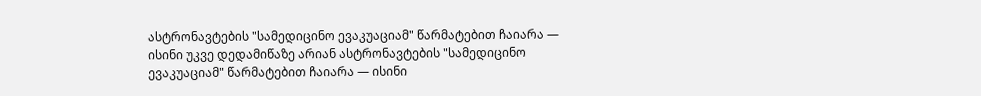ასტრონავტების "სამედიცინო ევაკუაციამ" წარმატებით ჩაიარა — ისინი უკვე დედამიწაზე არიან ასტრონავტების "სამედიცინო ევაკუაციამ" წარმატებით ჩაიარა — ისინი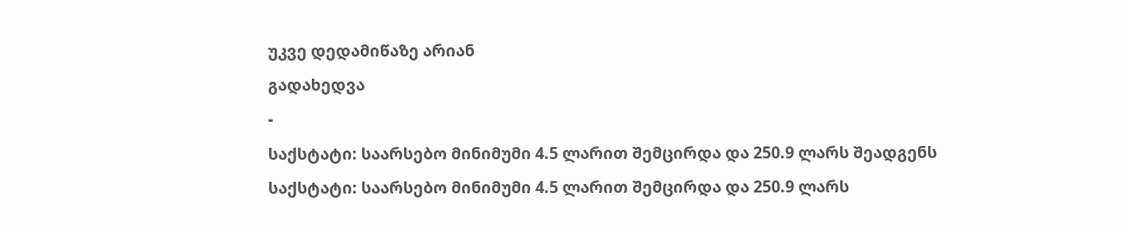უკვე დედამიწაზე არიან
გადახედვა
-
საქსტატი: საარსებო მინიმუმი 4.5 ლარით შემცირდა და 250.9 ლარს შეადგენს საქსტატი: საარსებო მინიმუმი 4.5 ლარით შემცირდა და 250.9 ლარს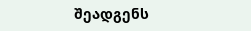შეადგენს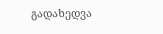გადახედვა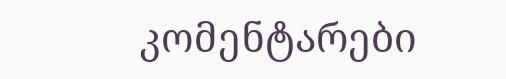კომენტარები